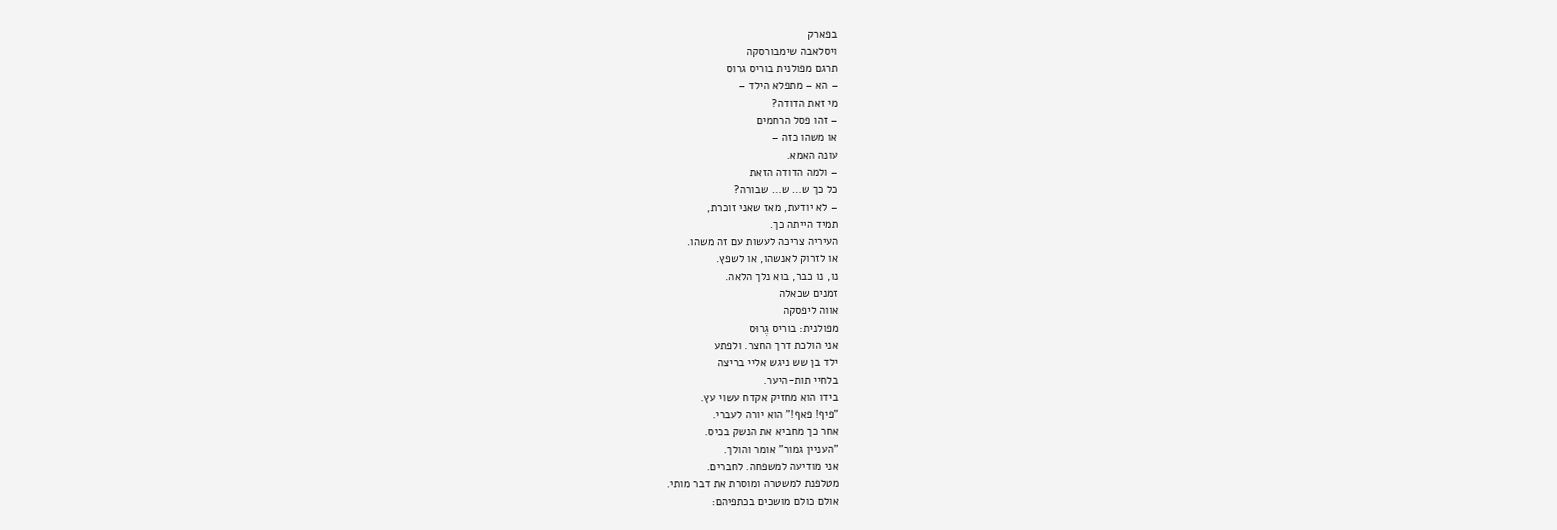בפארק
ויסלאבה שימבורסקה
תרגם מפולנית בוריס גרוס
– הא – מתפלא הילד –
מי זאת הדודה?
– זהו פסל הרחמים
או משהו כזה –
עונה האמא.
– ולמה הדודה הזאת
כל כך ש… ש… שבורה?
– לא יודעת, מאז שאני זוכרת,
תמיד הייתה כך.
העיריה צריכה לעשות עם זה משהו.
או לזרוק לאנשהו, או לשפץ.
נו, נו כבר, בוא נלך הלאה.
זמנים שכאלה
אווה ליפסקה
מפולנית: בוריס גֶרוּס
אני הולכת דרך החצר. ולפתע
ילד בן שש ניגש אליי בריצה
בלחיי תות-היער.
בידו הוא מחזיק אקדח עשוי עץ.
"פיף! פאף!" הוא יורה לעברי.
אחר כך מחביא את הנשק בכיס.
"העניין גמור" אומר והולך.
אני מודיעה למשפחה. לחברים.
מטלפנת למשטרה ומוסרת את דבר מותי.
אולם כולם מושכים בכתפיהם: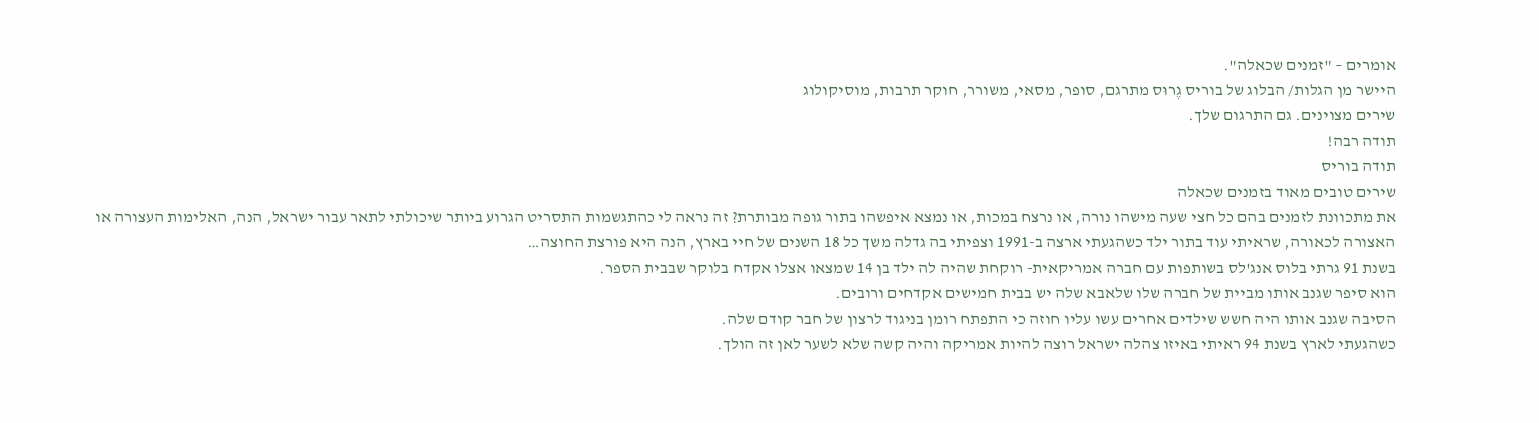אומרים – "זמנים שכאלה".
היישר מן הגלות/ הבלוג של בוריס גֶרוּס מתרגם, סופר, מסאי, משורר, חוקר תרבות, מוסיקולוג
שירים מצוינים. גם התרגום שלך.
תודה רבה!
תודה בוריס
שירים טובים מאוד בזמנים שכאלה
את מתכוונת לזמנים בהם כל חצי שעה מישהו נורה, או נרצח במכות, או נמצא איפשהו בתור גופה מבותרת? זה נראה לי כהתגשמות התסריט הגרוע ביותר שיכולתי לתאר עבור ישראל, הנה, האלימות העצורה או האצורה לכאורה, שראיתי עוד בתור ילד כשהגעתי ארצה ב-1991 וצפיתי בה גדלה משך כל 18 השנים של חיי בארץ, הנה היא פורצת החוצה…
בשנת 91 גרתי בלוס אנג'לס בשותפות עם חברה אמריקאית- רוקחת שהיה לה ילד בן 14 שמצאו אצלו אקדח בלוקר שבבית הספר.
הוא סיפר שגנב אותו מביית של חברה שלו שלאבא שלה יש בבית חמישים אקדחים ורובים.
הסיבה שגנב אותו היה חשש שילדים אחרים עשו עליו חוזה כי התפתח רומן בניגוד לרצון של חבר קודם שלה.
כשהגעתי לארץ בשנת 94 ראיתי באיזו צהלה ישראל רוצה להיות אמריקה והיה קשה שלא לשער לאן זה הולך.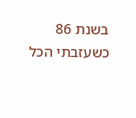בשנת 86 כשעזבתי הכל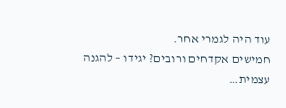עוד היה לגמרי אחר.
חמישים אקדחים ורובים? יגידו – להגנה עצמית…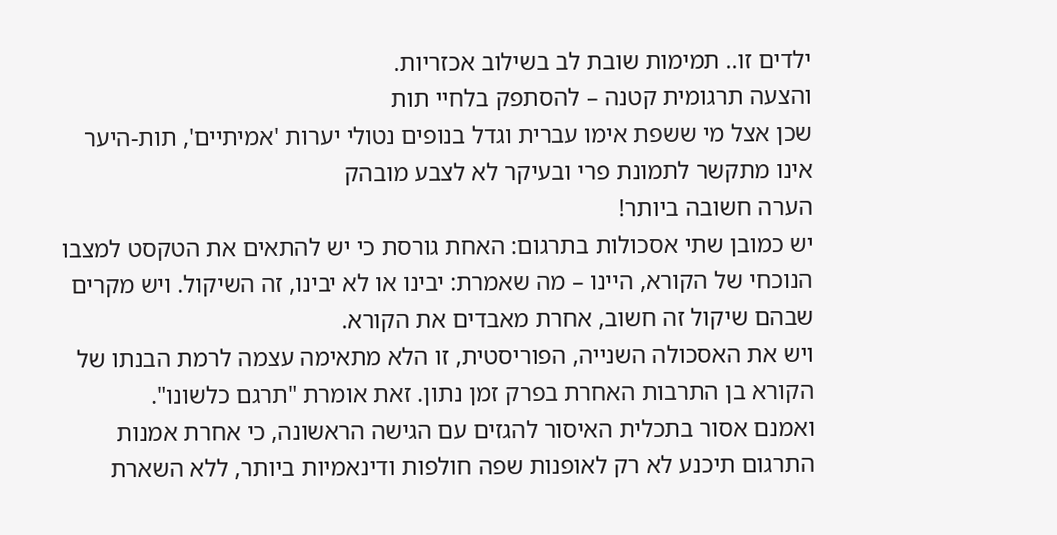ילדים זו.. תמימות שובת לב בשילוב אכזריות.
והצעה תרגומית קטנה – להסתפק בלחיי תות
שכן אצל מי ששפת אימו עברית וגדל בנופים נטולי יערות 'אמיתיים', תות-היער אינו מתקשר לתמונת פרי ובעיקר לא לצבע מובהק
הערה חשובה ביותר!
יש כמובן שתי אסכולות בתרגום: האחת גורסת כי יש להתאים את הטקסט למצבו הנוכחי של הקורא, היינו – מה שאמרת: יבינו או לא יבינו, זה השיקול. ויש מקרים שבהם שיקול זה חשוב, אחרת מאבדים את הקורא.
ויש את האסכולה השנייה, הפוריסטית, זו הלא מתאימה עצמה לרמת הבנתו של הקורא בן התרבות האחרת בפרק זמן נתון. זאת אומרת "תרגם כלשונו".
ואמנם אסור בתכלית האיסור להגזים עם הגישה הראשונה, כי אחרת אמנות התרגום תיכנע לא רק לאופנות שפה חולפות ודינאמיות ביותר, ללא השארת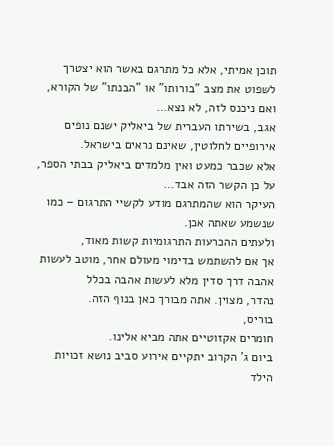תוכן אמיתי, אלא כל מתרגם באשר הוא יצטרך לשפוט את מצב "בורותו" או "הבנתו" של הקורא, ואם ניכנס לזה, לא נצא…
אגב, בשירתו העברית של ביאליק ישנם נופים אירופיים לחלוטין, שאינם נראים בישראל.
אלא שכבר כמעט ואין מלמדים ביאליק בבתי הספר, על כן הקשר הזה אבד…
העיקר הוא שהמתרגם מודע לקשיי התרגום – כמו שנשמע שאתה אכן.
ולעתים ההכרעות התרגומיות קשות מאוד,
אך אם להשתמש בדימוי מעולם אחר, מוטב לעשות אהבה דרך סדין מלא לעשות אהבה בכלל
נהדר, מצוין. אתה מבורך כאן בנוף הזה.
בוריס,
חומרים אקזוטיים אתה מביא אלינו.
ביום ג' הקרוב יתקיים אירוע סביב נושא זכויות הילד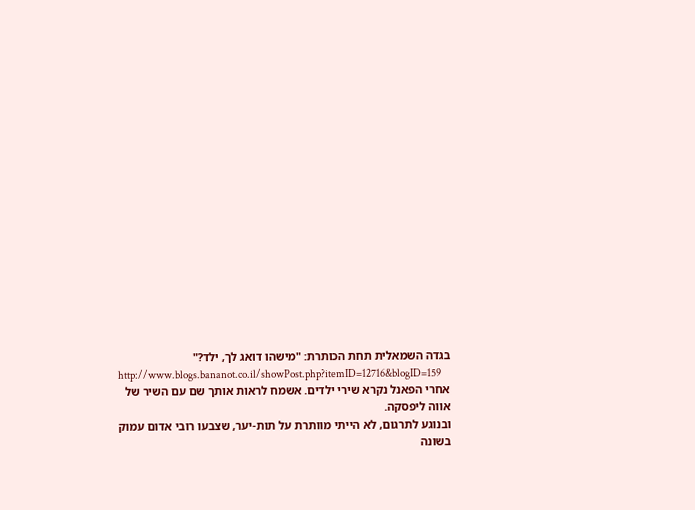בגדה השמאלית תחת הכותרת: "מישהו דואג לך, ילד?"
http://www.blogs.bananot.co.il/showPost.php?itemID=12716&blogID=159
אחרי הפאנל נקרא שירי ילדים. אשמח לראות אותך שם עם השיר של אווה ליפסקה.
ובנוגע לתרגום, לא הייתי מוותרת על תות-יער, שצבעו רובי אדום עמוק בשונה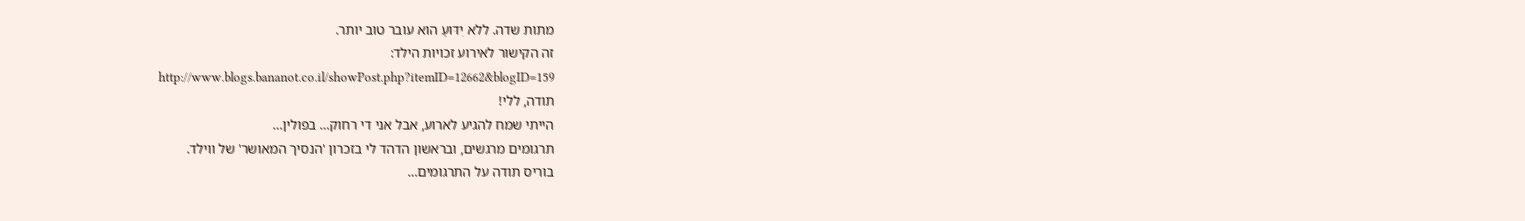מתות שדה. ללא יִדּוּעַ הוא עובר טוב יותר.
זה הקישור לאירוע זכויות הילד:
http://www.blogs.bananot.co.il/showPost.php?itemID=12662&blogID=159
תודה, ללי!
הייתי שמח להגיע לארוע, אבל אני די רחוק… בפולין…
תרגומים מרגשים, ובראשון הדהד לי בזכרון 'הנסיך המאושר' של ווילד.
בוריס תודה על התרגומים…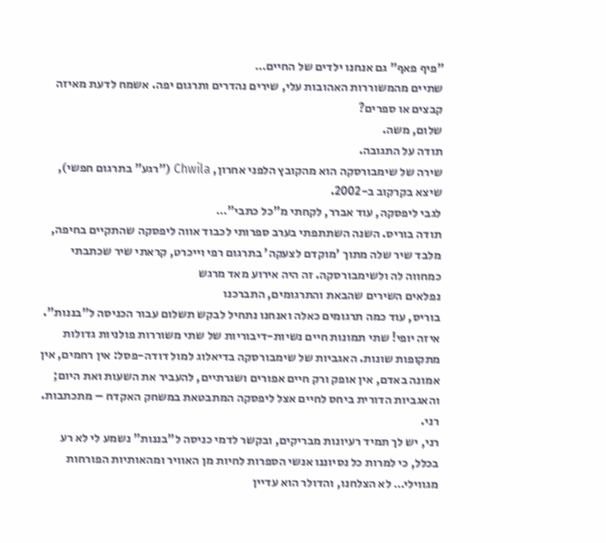"פיף פאף" גם אנחנו ילדים של החיים…
שתיים מהמשוררות האהובות עלי, שירים נהדרים ותרגום יפה. אשמח לדעת מאיזה קבצים או ספרים?
שלום, משה.
תודה על התגובה.
שירה של שימבורסקה הוא מהקובץ הלפני אחרון, Chwila ("רגע" בתרגום חפשי), שיצא בקרקוב ב-2002.
לגבי ליפסקה, עוד אברר, לקחתי מ"כל כתבי"…
תודה בוריס. השנה השתתפתי בערב ספרותי לכבוד אווה ליפסקה שהתקיים בחיפה, מלבד שיר שלה מתוך 'מוקדם לצעקה' בתרגום רפי וייכרט, קראתי שיר שכתבתי כמחווה לה ולשימבורסקה. זה היה אירוע מאד מרגש
נפלאים השירים שהבאת והתרגומים, התברכנו
בוריס, עוד כמה תרגומים כאלה ואנחנו נתחיל לבקש תשלום עבור הכניסה ל"בננות". איזה יופי! שתי תמונות חיים נשיות-דיבוריות של שתי משוררות פולניות גדולות מתקופות שונות. האגביות של שימבורסקה בדיאלוג למול דודה-פסל: אין רחמים, אין אמונה באדם, אין אופק ורק חיים אפורים ושגרתיים, להעביר את השעות ואת היום; והאגביות הדורית ביחס לחיים אצל ליפסקה המתבטאת במשחק האקדח – מתכתבות. רני.
רני, יש לך תמיד רעיונות מבריקים, ובקשר לדמי כניסה ל"בננות" נשמע לי לא רע בכלל, כי למרות כל נסיוננו אנשי הספרות לחיות מן האוויר ומהאותיות הפורחות מגווילי… לא הצלחנו, והדולר הוא עדיין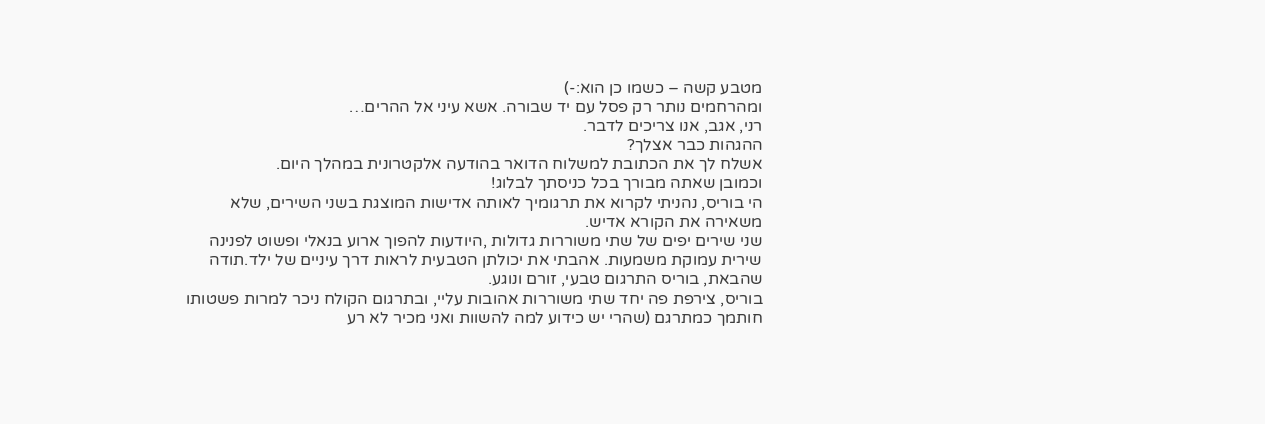מטבע קשה – כשמו כן הוא:-)
ומהרחמים נותר רק פסל עם יד שבורה. אשא עיני אל ההרים…
רני, אגב, אנו צריכים לדבר.
ההגהות כבר אצלך?
אשלח לך את הכתובת למשלוח הדואר בהודעה אלקטרונית במהלך היום.
וכמובן שאתה מבורך בכל כניסתך לבלוג!
הי בוריס, נהניתי לקרוא את תרגומיך לאותה אדישות המוצגת בשני השירים, שלא משאירה את הקורא אדיש.
שני שירים יפים של שתי משוררות גדולות ,היודעות להפוך ארוע בנאלי ופשוט לפנינה שירית עמוקת משמעות. אהבתי את יכולתן הטבעית לראות דרך עיניים של ילד.תודה שהבאת, בוריס התרגום טבעי, זורם ונוגע.
בוריס, צירפת פה יחד שתי משוררות אהובות עליי, ובתרגום הקולח ניכר למרות פשטותו חותמך כמתרגם (שהרי יש כידוע למה להשוות ואני מכיר לא רע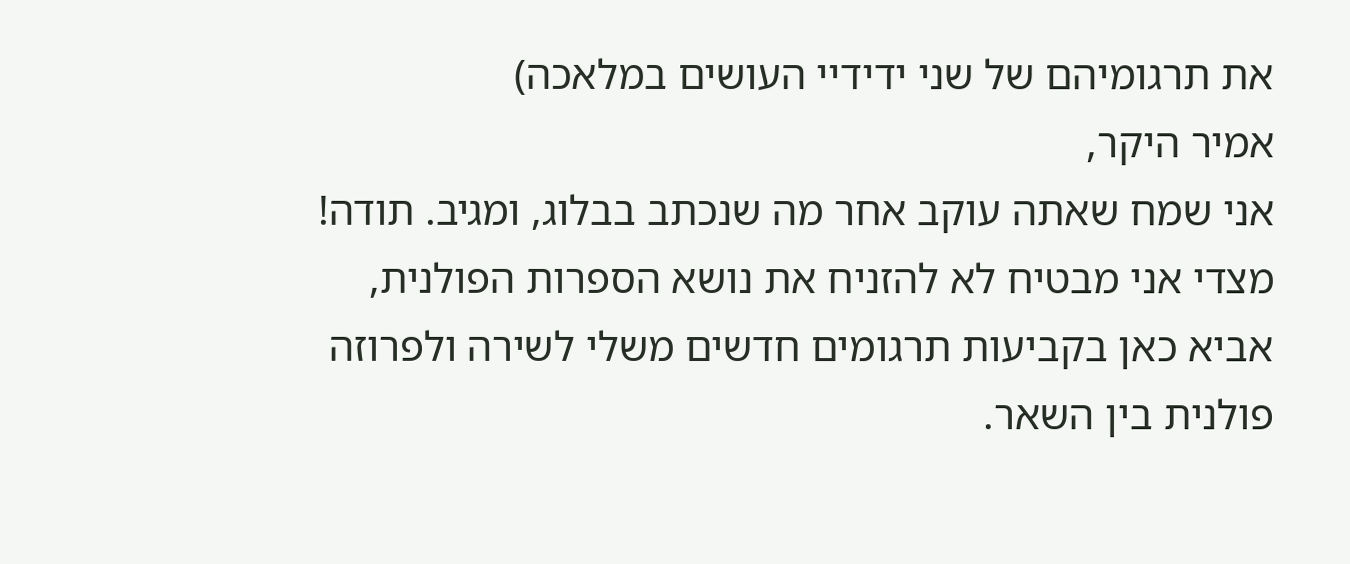את תרגומיהם של שני ידידיי העושים במלאכה)
אמיר היקר,
אני שמח שאתה עוקב אחר מה שנכתב בבלוג, ומגיב. תודה! מצדי אני מבטיח לא להזניח את נושא הספרות הפולנית, אביא כאן בקביעות תרגומים חדשים משלי לשירה ולפרוזה פולנית בין השאר.